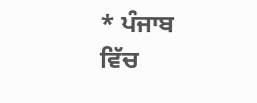* ਪੰਜਾਬ ਵਿੱਚ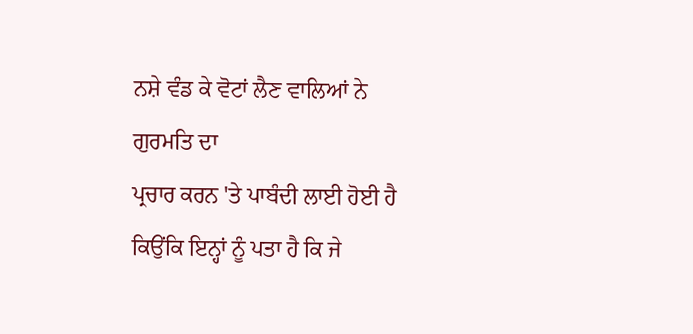ਨਸ਼ੇ ਵੰਡ ਕੇ ਵੋਟਾਂ ਲੈਣ ਵਾਲਿਆਂ ਨੇ ਗੁਰਮਤਿ ਦਾ
ਪ੍ਰਚਾਰ ਕਰਨ 'ਤੇ ਪਾਬੰਦੀ ਲਾਈ ਹੋਈ ਹੈ ਕਿਉਂਕਿ ਇਨ੍ਹਾਂ ਨੂੰ ਪਤਾ ਹੈ ਕਿ ਜੇ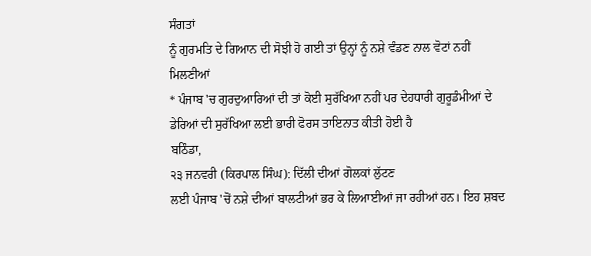ਸੰਗਤਾਂ
ਨੂੰ ਗੁਰਮਤਿ ਦੇ ਗਿਆਨ ਦੀ ਸੋਝੀ ਹੋ ਗਈ ਤਾਂ ਉਨ੍ਹਾਂ ਨੂੰ ਨਸ਼ੇ ਵੰਡਣ ਨਾਲ ਵੋਟਾਂ ਨਹੀਂ
ਮਿਲਣੀਆਂ
* ਪੰਜਾਬ 'ਚ ਗੁਰਦੁਆਰਿਆਂ ਦੀ ਤਾਂ ਕੋਈ ਸੁਰੱਖਿਆ ਨਹੀਂ ਪਰ ਦੇਹਧਾਰੀ ਗੁਰੂਡੰਮੀਆਂ ਦੇ
ਡੇਰਿਆਂ ਦੀ ਸੁਰੱਖਿਆ ਲਈ ਭਾਰੀ ਫੋਰਸ ਤਾਇਨਾਤ ਕੀਤੀ ਹੋਈ ਹੈ
ਬਠਿੰਡਾ,
੨੩ ਜਨਵਰੀ (ਕਿਰਪਾਲ ਸਿੰਘ): ਦਿੱਲੀ ਦੀਆਂ ਗੋਲਕਾਂ ਲੁੱਟਣ
ਲਈ ਪੰਜਾਬ 'ਚੋਂ ਨਸ਼ੇ ਦੀਆਂ ਬਾਲਟੀਆਂ ਭਰ ਕੇ ਲਿਆਈਆਂ ਜਾ ਰਹੀਆਂ ਹਨ। ਇਹ ਸ਼ਬਦ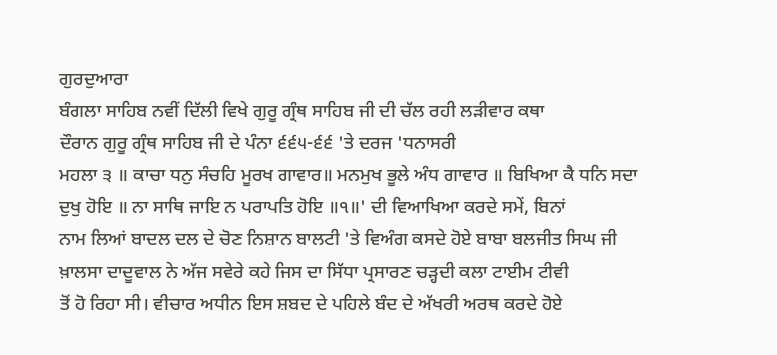ਗੁਰਦੁਆਰਾ
ਬੰਗਲਾ ਸਾਹਿਬ ਨਵੀਂ ਦਿੱਲੀ ਵਿਖੇ ਗੁਰੂ ਗ੍ਰੰਥ ਸਾਹਿਬ ਜੀ ਦੀ ਚੱਲ ਰਹੀ ਲੜੀਵਾਰ ਕਥਾ
ਦੌਰਾਨ ਗੁਰੂ ਗ੍ਰੰਥ ਸਾਹਿਬ ਜੀ ਦੇ ਪੰਨਾ ੬੬੫-੬੬ 'ਤੇ ਦਰਜ 'ਧਨਾਸਰੀ
ਮਹਲਾ ੩ ॥ ਕਾਚਾ ਧਨੁ ਸੰਚਹਿ ਮੂਰਖ ਗਾਵਾਰ॥ ਮਨਮੁਖ ਭੂਲੇ ਅੰਧ ਗਾਵਾਰ ॥ ਬਿਖਿਆ ਕੈ ਧਨਿ ਸਦਾ
ਦੁਖੁ ਹੋਇ ॥ ਨਾ ਸਾਥਿ ਜਾਇ ਨ ਪਰਾਪਤਿ ਹੋਇ ॥੧॥' ਦੀ ਵਿਆਖਿਆ ਕਰਦੇ ਸਮੇਂ, ਬਿਨਾਂ
ਨਾਮ ਲਿਆਂ ਬਾਦਲ ਦਲ ਦੇ ਚੋਣ ਨਿਸ਼ਾਨ ਬਾਲਟੀ 'ਤੇ ਵਿਅੰਗ ਕਸਦੇ ਹੋਏ ਬਾਬਾ ਬਲਜੀਤ ਸਿਘ ਜੀ
ਖ਼ਾਲਸਾ ਦਾਦੂਵਾਲ ਨੇ ਅੱਜ ਸਵੇਰੇ ਕਹੇ ਜਿਸ ਦਾ ਸਿੱਧਾ ਪ੍ਰਸਾਰਣ ਚੜ੍ਹਦੀ ਕਲਾ ਟਾਈਮ ਟੀਵੀ
ਤੋਂ ਹੋ ਰਿਹਾ ਸੀ। ਵੀਚਾਰ ਅਧੀਨ ਇਸ ਸ਼ਬਦ ਦੇ ਪਹਿਲੇ ਬੰਦ ਦੇ ਅੱਖਰੀ ਅਰਥ ਕਰਦੇ ਹੋਏ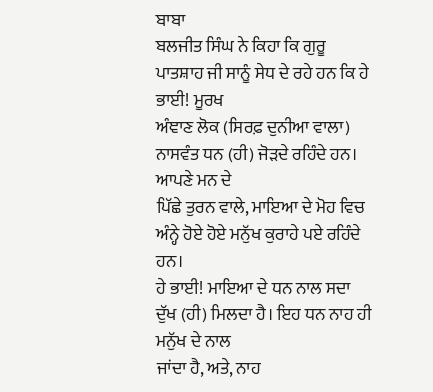ਬਾਬਾ
ਬਲਜੀਤ ਸਿੰਘ ਨੇ ਕਿਹਾ ਕਿ ਗੁਰੂ ਪਾਤਸ਼ਾਹ ਜੀ ਸਾਨੂੰ ਸੇਧ ਦੇ ਰਹੇ ਹਨ ਕਿ ਹੇ ਭਾਈ! ਮੂਰਖ
ਅੰਞਾਣ ਲੋਕ (ਸਿਰਫ਼ ਦੁਨੀਆ ਵਾਲਾ) ਨਾਸਵੰਤ ਧਨ (ਹੀ) ਜੋੜਦੇ ਰਹਿੰਦੇ ਹਨ। ਆਪਣੇ ਮਨ ਦੇ
ਪਿੱਛੇ ਤੁਰਨ ਵਾਲੇ, ਮਾਇਆ ਦੇ ਮੋਹ ਵਿਚ ਅੰਨ੍ਹੇ ਹੋਏ ਹੋਏ ਮਨੁੱਖ ਕੁਰਾਹੇ ਪਏ ਰਹਿੰਦੇ ਹਨ।
ਹੇ ਭਾਈ! ਮਾਇਆ ਦੇ ਧਨ ਨਾਲ ਸਦਾ ਦੁੱਖ (ਹੀ) ਮਿਲਦਾ ਹੈ। ਇਹ ਧਨ ਨਾਹ ਹੀ ਮਨੁੱਖ ਦੇ ਨਾਲ
ਜਾਂਦਾ ਹੈ, ਅਤੇ, ਨਾਹ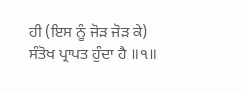ਹੀ (ਇਸ ਨੂੰ ਜੋੜ ਜੋੜ ਕੇ) ਸੰਤੋਖ ਪ੍ਰਾਪਤ ਹੁੰਦਾ ਹੈ ॥੧॥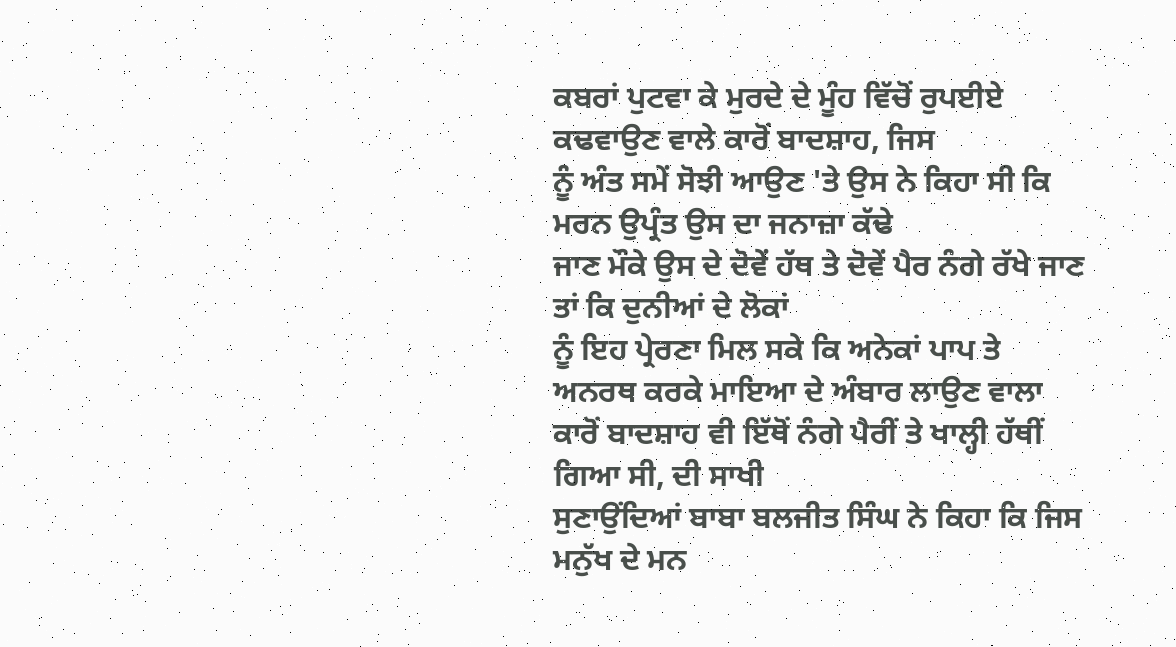ਕਬਰਾਂ ਪੁਟਵਾ ਕੇ ਮੁਰਦੇ ਦੇ ਮੂੰਹ ਵਿੱਚੋਂ ਰੁਪਈਏ ਕਢਵਾਉਣ ਵਾਲੇ ਕਾਰੋਂ ਬਾਦਸ਼ਾਹ, ਜਿਸ
ਨੂੰ ਅੰਤ ਸਮੇਂ ਸੋਝੀ ਆਉਣ 'ਤੇ ਉਸ ਨੇ ਕਿਹਾ ਸੀ ਕਿ ਮਰਨ ਉਪ੍ਰੰਤ ਉਸ ਦਾ ਜਨਾਜ਼ਾ ਕੱਢੇ
ਜਾਣ ਮੌਕੇ ਉਸ ਦੇ ਦੋਵੇਂ ਹੱਥ ਤੇ ਦੋਵੇਂ ਪੈਰ ਨੰਗੇ ਰੱਖੇ ਜਾਣ ਤਾਂ ਕਿ ਦੁਨੀਆਂ ਦੇ ਲੋਕਾਂ
ਨੂੰ ਇਹ ਪ੍ਰੇਰਣਾ ਮਿਲ ਸਕੇ ਕਿ ਅਨੇਕਾਂ ਪਾਪ ਤੇ ਅਨਰਥ ਕਰਕੇ ਮਾਇਆ ਦੇ ਅੰਬਾਰ ਲਾਉਣ ਵਾਲਾ
ਕਾਰੋਂ ਬਾਦਸ਼ਾਹ ਵੀ ਇੱਥੋਂ ਨੰਗੇ ਪੈਰੀਂ ਤੇ ਖਾਲ੍ਹੀ ਹੱਥੀਂ ਗਿਆ ਸੀ, ਦੀ ਸਾਖੀ
ਸੁਣਾਉਂਦਿਆਂ ਬਾਬਾ ਬਲਜੀਤ ਸਿੰਘ ਨੇ ਕਿਹਾ ਕਿ ਜਿਸ ਮਨੁੱਖ ਦੇ ਮਨ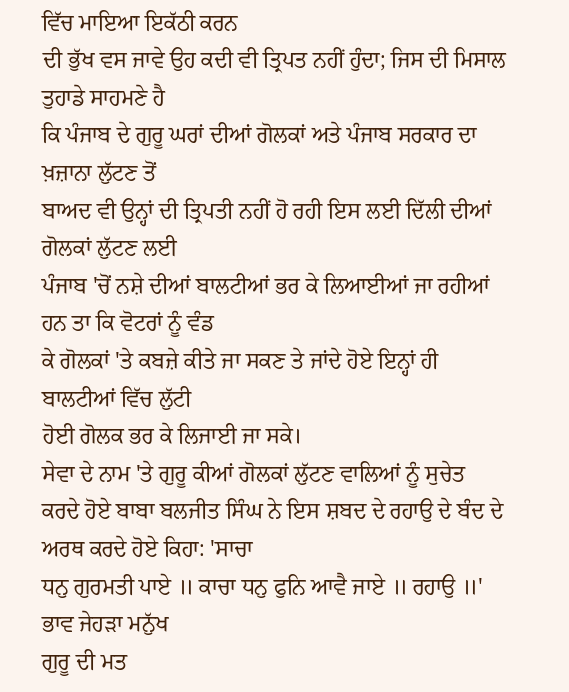ਵਿੱਚ ਮਾਇਆ ਇਕੱਠੀ ਕਰਨ
ਦੀ ਭੁੱਖ ਵਸ ਜਾਵੇ ਉਹ ਕਦੀ ਵੀ ਤ੍ਰਿਪਤ ਨਹੀਂ ਹੁੰਦਾ; ਜਿਸ ਦੀ ਮਿਸਾਲ ਤੁਹਾਡੇ ਸਾਹਮਣੇ ਹੈ
ਕਿ ਪੰਜਾਬ ਦੇ ਗੁਰੂ ਘਰਾਂ ਦੀਆਂ ਗੋਲਕਾਂ ਅਤੇ ਪੰਜਾਬ ਸਰਕਾਰ ਦਾ ਖ਼ਜ਼ਾਨਾ ਲੁੱਟਣ ਤੋਂ
ਬਾਅਦ ਵੀ ਉਨ੍ਹਾਂ ਦੀ ਤ੍ਰਿਪਤੀ ਨਹੀਂ ਹੋ ਰਹੀ ਇਸ ਲਈ ਦਿੱਲੀ ਦੀਆਂ ਗੋਲਕਾਂ ਲੁੱਟਣ ਲਈ
ਪੰਜਾਬ 'ਚੋਂ ਨਸ਼ੇ ਦੀਆਂ ਬਾਲਟੀਆਂ ਭਰ ਕੇ ਲਿਆਈਆਂ ਜਾ ਰਹੀਆਂ ਹਨ ਤਾ ਕਿ ਵੋਟਰਾਂ ਨੂੰ ਵੰਡ
ਕੇ ਗੋਲਕਾਂ 'ਤੇ ਕਬਜ਼ੇ ਕੀਤੇ ਜਾ ਸਕਣ ਤੇ ਜਾਂਦੇ ਹੋਏ ਇਨ੍ਹਾਂ ਹੀ ਬਾਲਟੀਆਂ ਵਿੱਚ ਲੁੱਟੀ
ਹੋਈ ਗੋਲਕ ਭਰ ਕੇ ਲਿਜਾਈ ਜਾ ਸਕੇ।
ਸੇਵਾ ਦੇ ਨਾਮ 'ਤੇ ਗੁਰੂ ਕੀਆਂ ਗੋਲਕਾਂ ਲੁੱਟਣ ਵਾਲਿਆਂ ਨੂੰ ਸੁਚੇਤ
ਕਰਦੇ ਹੋਏ ਬਾਬਾ ਬਲਜੀਤ ਸਿੰਘ ਨੇ ਇਸ ਸ਼ਬਦ ਦੇ ਰਹਾਉ ਦੇ ਬੰਦ ਦੇ ਅਰਥ ਕਰਦੇ ਹੋਏ ਕਿਹਾ: 'ਸਾਚਾ
ਧਨੁ ਗੁਰਮਤੀ ਪਾਏ ॥ ਕਾਚਾ ਧਨੁ ਫੁਨਿ ਆਵੈ ਜਾਏ ॥ ਰਹਾਉ ॥' ਭਾਵ ਜੇਹੜਾ ਮਨੁੱਖ
ਗੁਰੂ ਦੀ ਮਤ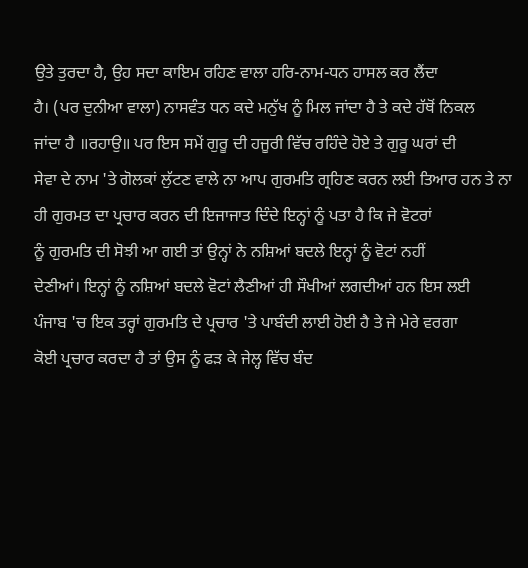ਉਤੇ ਤੁਰਦਾ ਹੈ, ਉਹ ਸਦਾ ਕਾਇਮ ਰਹਿਣ ਵਾਲਾ ਹਰਿ-ਨਾਮ-ਧਨ ਹਾਸਲ ਕਰ ਲੈਂਦਾ
ਹੈ। (ਪਰ ਦੁਨੀਆ ਵਾਲਾ) ਨਾਸਵੰਤ ਧਨ ਕਦੇ ਮਨੁੱਖ ਨੂੰ ਮਿਲ ਜਾਂਦਾ ਹੈ ਤੇ ਕਦੇ ਹੱਥੋਂ ਨਿਕਲ
ਜਾਂਦਾ ਹੈ ॥ਰਹਾਉ॥ ਪਰ ਇਸ ਸਮੇਂ ਗੁਰੂ ਦੀ ਹਜੂਰੀ ਵਿੱਚ ਰਹਿੰਦੇ ਹੋਏ ਤੇ ਗੁਰੂ ਘਰਾਂ ਦੀ
ਸੇਵਾ ਦੇ ਨਾਮ 'ਤੇ ਗੋਲਕਾਂ ਲੁੱਟਣ ਵਾਲੇ ਨਾ ਆਪ ਗੁਰਮਤਿ ਗ੍ਰਹਿਣ ਕਰਨ ਲਈ ਤਿਆਰ ਹਨ ਤੇ ਨਾ
ਹੀ ਗੁਰਮਤ ਦਾ ਪ੍ਰਚਾਰ ਕਰਨ ਦੀ ਇਜਾਜਾਤ ਦਿੰਦੇ ਇਨ੍ਹਾਂ ਨੂੰ ਪਤਾ ਹੈ ਕਿ ਜੇ ਵੋਟਰਾਂ
ਨੂੰ ਗੁਰਮਤਿ ਦੀ ਸੋਝੀ ਆ ਗਈ ਤਾਂ ਉਨ੍ਹਾਂ ਨੇ ਨਸ਼ਿਆਂ ਬਦਲੇ ਇਨ੍ਹਾਂ ਨੂੰ ਵੋਟਾਂ ਨਹੀਂ
ਦੇਣੀਆਂ। ਇਨ੍ਹਾਂ ਨੂੰ ਨਸ਼ਿਆਂ ਬਦਲੇ ਵੋਟਾਂ ਲੈਣੀਆਂ ਹੀ ਸੌਖੀਆਂ ਲਗਦੀਆਂ ਹਨ ਇਸ ਲਈ
ਪੰਜਾਬ 'ਚ ਇਕ ਤਰ੍ਹਾਂ ਗੁਰਮਤਿ ਦੇ ਪ੍ਰਚਾਰ 'ਤੇ ਪਾਬੰਦੀ ਲਾਈ ਹੋਈ ਹੈ ਤੇ ਜੇ ਮੇਰੇ ਵਰਗਾ
ਕੋਈ ਪ੍ਰਚਾਰ ਕਰਦਾ ਹੈ ਤਾਂ ਉਸ ਨੂੰ ਫੜ ਕੇ ਜੇਲ੍ਹ ਵਿੱਚ ਬੰਦ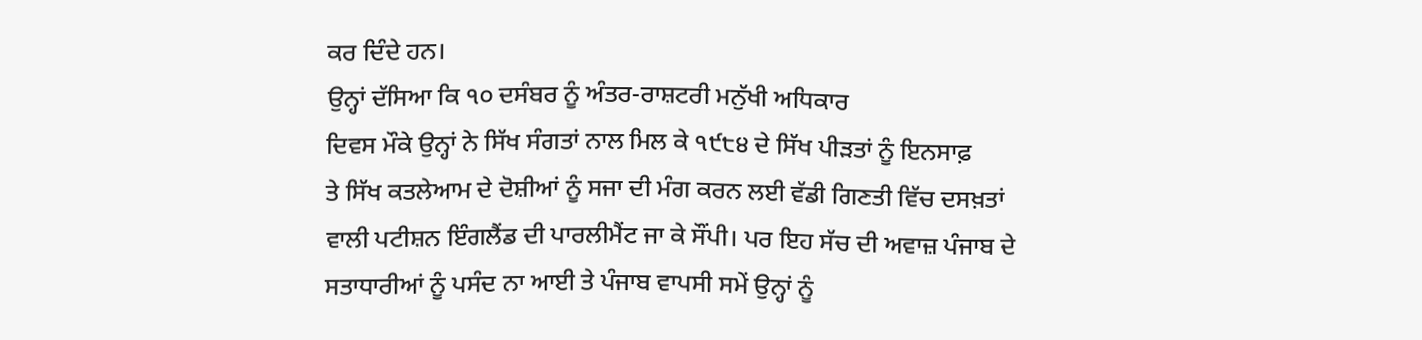ਕਰ ਦਿੰਦੇ ਹਨ।
ਉਨ੍ਹਾਂ ਦੱਸਿਆ ਕਿ ੧੦ ਦਸੰਬਰ ਨੂੰ ਅੰਤਰ-ਰਾਸ਼ਟਰੀ ਮਨੁੱਖੀ ਅਧਿਕਾਰ
ਦਿਵਸ ਮੌਕੇ ਉਨ੍ਹਾਂ ਨੇ ਸਿੱਖ ਸੰਗਤਾਂ ਨਾਲ ਮਿਲ ਕੇ ੧੯੮੪ ਦੇ ਸਿੱਖ ਪੀੜਤਾਂ ਨੂੰ ਇਨਸਾਫ਼
ਤੇ ਸਿੱਖ ਕਤਲੇਆਮ ਦੇ ਦੋਸ਼ੀਆਂ ਨੂੰ ਸਜਾ ਦੀ ਮੰਗ ਕਰਨ ਲਈ ਵੱਡੀ ਗਿਣਤੀ ਵਿੱਚ ਦਸਖ਼ਤਾਂ
ਵਾਲੀ ਪਟੀਸ਼ਨ ਇੰਗਲੈਂਡ ਦੀ ਪਾਰਲੀਮੈਂਟ ਜਾ ਕੇ ਸੌਂਪੀ। ਪਰ ਇਹ ਸੱਚ ਦੀ ਅਵਾਜ਼ ਪੰਜਾਬ ਦੇ
ਸਤਾਧਾਰੀਆਂ ਨੂੰ ਪਸੰਦ ਨਾ ਆਈ ਤੇ ਪੰਜਾਬ ਵਾਪਸੀ ਸਮੇਂ ਉਨ੍ਹਾਂ ਨੂੰ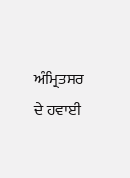ਅੰਮ੍ਰਿਤਸਰ ਦੇ ਹਵਾਈ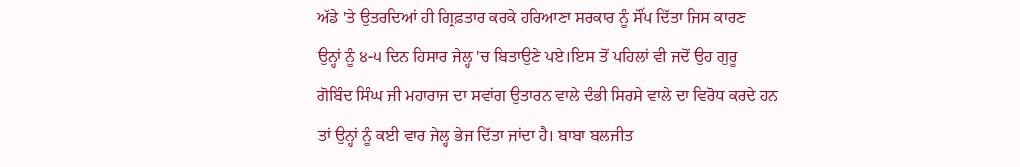ਅੱਡੇ 'ਤੇ ਉਤਰਦਿਆਂ ਹੀ ਗ੍ਰਿਫ਼ਤਾਰ ਕਰਕੇ ਹਰਿਆਣਾ ਸਰਕਾਰ ਨੂੰ ਸੌਂਪ ਦਿੱਤਾ ਜਿਸ ਕਾਰਣ
ਉਨ੍ਹਾਂ ਨੂੰ ੪-੫ ਦਿਨ ਹਿਸਾਰ ਜੇਲ੍ਹ 'ਚ ਬਿਤਾਉਣੇ ਪਏ।ਇਸ ਤੋਂ ਪਹਿਲਾਂ ਵੀ ਜਦੋਂ ਉਹ ਗੁਰੂ
ਗੋਬਿੰਦ ਸਿੰਘ ਜੀ ਮਹਾਰਾਜ ਦਾ ਸਵਾਂਗ ਉਤਾਰਨ ਵਾਲੇ ਦੰਭੀ ਸਿਰਸੇ ਵਾਲੇ ਦਾ ਵਿਰੋਧ ਕਰਦੇ ਹਨ
ਤਾਂ ਉਨ੍ਹਾਂ ਨੂੰ ਕਈ ਵਾਰ ਜੇਲ੍ਹ ਭੇਜ ਦਿੱਤਾ ਜਾਂਦਾ ਹੈ। ਬਾਬਾ ਬਲਜੀਤ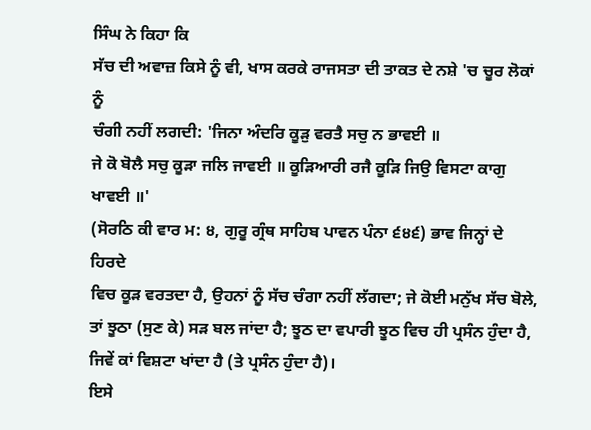ਸਿੰਘ ਨੇ ਕਿਹਾ ਕਿ
ਸੱਚ ਦੀ ਅਵਾਜ਼ ਕਿਸੇ ਨੂੰ ਵੀ, ਖਾਸ ਕਰਕੇ ਰਾਜਸਤਾ ਦੀ ਤਾਕਤ ਦੇ ਨਸ਼ੇ 'ਚ ਚੂਰ ਲੋਕਾਂ ਨੂੰ
ਚੰਗੀ ਨਹੀਂ ਲਗਦੀ: 'ਜਿਨਾ ਅੰਦਰਿ ਕੂੜੁ ਵਰਤੈ ਸਚੁ ਨ ਭਾਵਈ ॥
ਜੇ ਕੋ ਬੋਲੈ ਸਚੁ ਕੂੜਾ ਜਲਿ ਜਾਵਈ ॥ ਕੂੜਿਆਰੀ ਰਜੈ ਕੂੜਿ ਜਿਉ ਵਿਸਟਾ ਕਾਗੁ ਖਾਵਈ ॥'
(ਸੋਰਠਿ ਕੀ ਵਾਰ ਮ: ੪, ਗੁਰੂ ਗ੍ਰੰਥ ਸਾਹਿਬ ਪਾਵਨ ਪੰਨਾ ੬੪੬) ਭਾਵ ਜਿਨ੍ਹਾਂ ਦੇ ਹਿਰਦੇ
ਵਿਚ ਕੂੜ ਵਰਤਦਾ ਹੈ, ਉਹਨਾਂ ਨੂੰ ਸੱਚ ਚੰਗਾ ਨਹੀਂ ਲੱਗਦਾ; ਜੇ ਕੋਈ ਮਨੁੱਖ ਸੱਚ ਬੋਲੇ,
ਤਾਂ ਝੂਠਾ (ਸੁਣ ਕੇ) ਸੜ ਬਲ ਜਾਂਦਾ ਹੈ; ਝੂਠ ਦਾ ਵਪਾਰੀ ਝੂਠ ਵਿਚ ਹੀ ਪ੍ਰਸੰਨ ਹੁੰਦਾ ਹੈ,
ਜਿਵੇਂ ਕਾਂ ਵਿਸ਼ਟਾ ਖਾਂਦਾ ਹੈ (ਤੇ ਪ੍ਰਸੰਨ ਹੁੰਦਾ ਹੈ)।
ਇਸੇ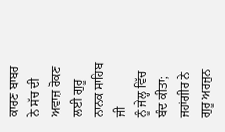ਕਾਰਣ ਬਾਬਰ ਨੇ ਸੱਚ ਦੀ ਅਵਾਜ਼ ਰੋਕਣ ਲਈ ਗੁਰੂ ਨਾਨਕ ਸਾਹਿਬ ਜੀ
ਨੂੰ ਜੇਲ੍ਹ ਵਿੱਚ ਬੰਦ ਕੀਤਾ; ਜਹਾਂਗੀਰ ਨੇ ਗੁਰੂ ਅਰਜੁਨ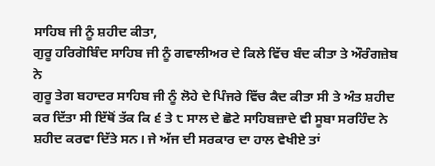ਸਾਹਿਬ ਜੀ ਨੂੰ ਸ਼ਹੀਦ ਕੀਤਾ,
ਗੁਰੂ ਹਰਿਗੋਬਿੰਦ ਸਾਹਿਬ ਜੀ ਨੂੰ ਗਵਾਲੀਅਰ ਦੇ ਕਿਲੇ ਵਿੱਚ ਬੰਦ ਕੀਤਾ ਤੇ ਔਰੰਗਜ਼ੇਬ ਨੇ
ਗੁਰੂ ਤੇਗ ਬਹਾਦਰ ਸਾਹਿਬ ਜੀ ਨੂੰ ਲੋਹੇ ਦੇ ਪਿੰਜਰੇ ਵਿੱਚ ਕੈਦ ਕੀਤਾ ਸੀ ਤੇ ਅੰਤ ਸ਼ਹੀਦ
ਕਰ ਦਿੱਤਾ ਸੀ ਇੱਥੋਂ ਤੱਕ ਕਿ ੬ ਤੇ ੮ ਸਾਲ ਦੇ ਛੋਟੇ ਸਾਹਿਬਜ਼ਾਦੇ ਵੀ ਸੂਬਾ ਸਰਹਿੰਦ ਨੇ
ਸ਼ਹੀਦ ਕਰਵਾ ਦਿੱਤੇ ਸਨ। ਜੇ ਅੱਜ ਦੀ ਸਰਕਾਰ ਦਾ ਹਾਲ ਵੇਖੀਏ ਤਾਂ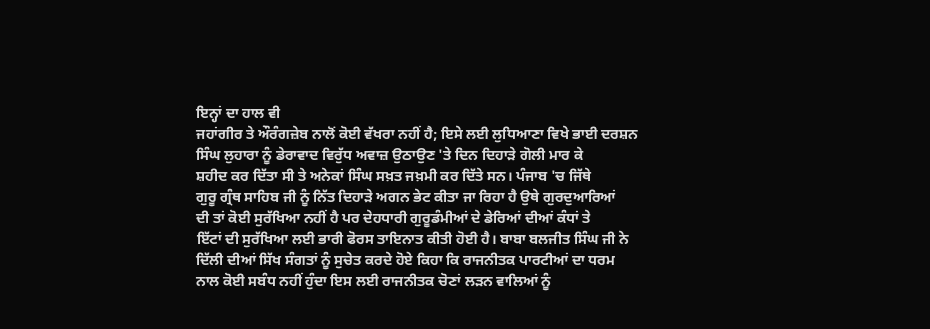ਇਨ੍ਹਾਂ ਦਾ ਹਾਲ ਵੀ
ਜਹਾਂਗੀਰ ਤੇ ਔਰੰਗਜ਼ੇਬ ਨਾਲੋਂ ਕੋਈ ਵੱਖਰਾ ਨਹੀਂ ਹੈ; ਇਸੇ ਲਈ ਲੁਧਿਆਣਾ ਵਿਖੇ ਭਾਈ ਦਰਸ਼ਨ
ਸਿੰਘ ਲੁਹਾਰਾ ਨੂੰ ਡੇਰਾਵਾਦ ਵਿਰੁੱਧ ਅਵਾਜ਼ ਉਠਾਉਣ 'ਤੇ ਦਿਨ ਦਿਹਾੜੇ ਗੋਲੀ ਮਾਰ ਕੇ
ਸ਼ਹੀਦ ਕਰ ਦਿੱਤਾ ਸੀ ਤੇ ਅਨੇਕਾਂ ਸਿੰਘ ਸਖ਼ਤ ਜਖ਼ਮੀ ਕਰ ਦਿੱਤੇ ਸਨ। ਪੰਜਾਬ 'ਚ ਜਿੱਥੇ
ਗੁਰੂ ਗ੍ਰੰਥ ਸਾਹਿਬ ਜੀ ਨੂੰ ਨਿੱਤ ਦਿਹਾੜੇ ਅਗਨ ਭੇਟ ਕੀਤਾ ਜਾ ਰਿਹਾ ਹੈ ਉਥੇ ਗੁਰਦੁਆਰਿਆਂ
ਦੀ ਤਾਂ ਕੋਈ ਸੁਰੱਖਿਆ ਨਹੀਂ ਹੈ ਪਰ ਦੇਹਧਾਰੀ ਗੁਰੂਡੰਮੀਆਂ ਦੇ ਡੇਰਿਆਂ ਦੀਆਂ ਕੰਧਾਂ ਤੇ
ਇੱਟਾਂ ਦੀ ਸੁਰੱਖਿਆ ਲਈ ਭਾਰੀ ਫੋਰਸ ਤਾਇਨਾਤ ਕੀਤੀ ਹੋਈ ਹੈ। ਬਾਬਾ ਬਲਜੀਤ ਸਿੰਘ ਜੀ ਨੇ
ਦਿੱਲੀ ਦੀਆਂ ਸਿੱਖ ਸੰਗਤਾਂ ਨੂੰ ਸੁਚੇਤ ਕਰਦੇ ਹੋਏ ਕਿਹਾ ਕਿ ਰਾਜਨੀਤਕ ਪਾਰਟੀਆਂ ਦਾ ਧਰਮ
ਨਾਲ ਕੋਈ ਸਬੰਧ ਨਹੀਂ ਹੁੰਦਾ ਇਸ ਲਈ ਰਾਜਨੀਤਕ ਚੋਣਾਂ ਲੜਨ ਵਾਲਿਆਂ ਨੂੰ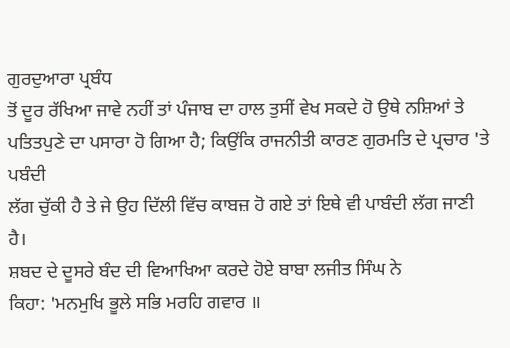ਗੁਰਦੁਆਰਾ ਪ੍ਰਬੰਧ
ਤੋਂ ਦੂਰ ਰੱਖਿਆ ਜਾਵੇ ਨਹੀਂ ਤਾਂ ਪੰਜਾਬ ਦਾ ਹਾਲ ਤੁਸੀਂ ਵੇਖ ਸਕਦੇ ਹੋ ਉਥੇ ਨਸ਼ਿਆਂ ਤੇ
ਪਤਿਤਪੁਣੇ ਦਾ ਪਸਾਰਾ ਹੋ ਗਿਆ ਹੈ; ਕਿਉਂਕਿ ਰਾਜਨੀਤੀ ਕਾਰਣ ਗੁਰਮਤਿ ਦੇ ਪ੍ਰਚਾਰ 'ਤੇ ਪਬੰਦੀ
ਲੱਗ ਚੁੱਕੀ ਹੈ ਤੇ ਜੇ ਉਹ ਦਿੱਲੀ ਵਿੱਚ ਕਾਬਜ਼ ਹੋ ਗਏ ਤਾਂ ਇਥੇ ਵੀ ਪਾਬੰਦੀ ਲੱਗ ਜਾਣੀ
ਹੈ।
ਸ਼ਬਦ ਦੇ ਦੂਸਰੇ ਬੰਦ ਦੀ ਵਿਆਖਿਆ ਕਰਦੇ ਹੋਏ ਬਾਬਾ ਲਜੀਤ ਸਿੰਘ ਨੇ
ਕਿਹਾ: 'ਮਨਮੁਖਿ ਭੂਲੇ ਸਭਿ ਮਰਹਿ ਗਵਾਰ ॥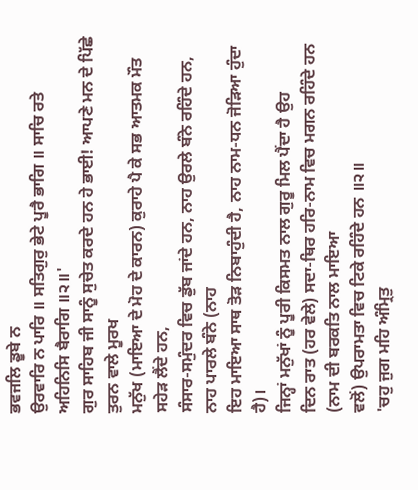ਭਵਜਲਿ ਡੂਬੇ ਨ
ਉਰਵਾਰਿ ਨ ਪਾਰਿ ॥ ਸਤਿਗੁਰੁ ਭੇਟੇ ਪੂਰੈ ਭਾਗਿ ॥ ਸਾਚਿ ਰਤੇ ਅਹਿਨਿਸਿ ਬੈਰਾਗਿ ॥੨॥'
ਗੁਰ ਸਾਹਿਬ ਜੀ ਸਾਨੂੰ ਸੁਚੇਤ ਕਰਦੇ ਹਨ ਹੇ ਭਾਈ! ਆਪਣੇ ਮਨ ਦੇ ਪਿੱਛੇ ਤੁਰਨ ਵਾਲੇ ਮੂਰਖ
ਮਨੁੱਖ (ਮਾਇਆ ਦੇ ਮੋਹ ਦੇ ਕਾਰਨ) ਕੁਰਾਹੇ ਪੈ ਕੇ ਸਭ ਆਤਮਕ ਮੌਤ ਸਹੇੜ ਲੈਂਦੇ ਹਨ,
ਸੰਸਾਰ-ਸਮੁੰਦਰ ਵਿਚ ਡੁੱਬ ਜਾਂਦੇ ਹਨ, ਨਾਹ ਉਰਲੇ ਬੰਨੇ ਰਹਿੰਦੇ ਹਨ, ਨਾਹ ਪਾਰਲੇ ਬੰਨੇ (ਨਾਹ
ਇਹ ਮਾਇਆ ਸਾਥ ਤੋੜ ਨਿਬਾਹੁੰਦੀ ਹੈ, ਨਾਹ ਨਾਮ-ਧਨ ਜੋੜਿਆ ਹੁੰਦਾ ਹੈ)।
ਜਿਨ੍ਹਾਂ ਮਨੁੱਖਾਂ ਨੂੰ ਪੂਰੀ ਕਿਸਮਤ ਨਾਲ ਗੁਰੂ ਮਿਲ ਪੈਂਦਾ ਹੈ ਉਹ
ਦਿਨ ਰਾਤ (ਹਰ ਵੇਲੇ) ਸਦਾ-ਥਿਰ ਹਰਿ-ਨਾਮ ਵਿਚ ਮਗਨ ਰਹਿੰਦੇ ਹਨ (ਨਾਮ ਦੀ ਬਰਕਤਿ ਨਾਲ ਮਾਇਆ
ਵਲੋਂ) ਉਪਰਾਮਤਾ ਵਿਚ ਟਿਕੇ ਰਹਿੰਦੇ ਹਨ ॥੨॥
'ਚਹੁ ਜੁਗ ਮਹਿ ਅੰਮ੍ਰਿਤੁ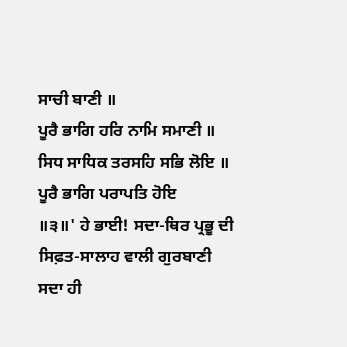ਸਾਚੀ ਬਾਣੀ ॥
ਪੂਰੈ ਭਾਗਿ ਹਰਿ ਨਾਮਿ ਸਮਾਣੀ ॥ ਸਿਧ ਸਾਧਿਕ ਤਰਸਹਿ ਸਭਿ ਲੋਇ ॥ ਪੂਰੈ ਭਾਗਿ ਪਰਾਪਤਿ ਹੋਇ
॥੩॥' ਹੇ ਭਾਈ! ਸਦਾ-ਥਿਰ ਪ੍ਰਭੂ ਦੀ ਸਿਫ਼ਤ-ਸਾਲਾਹ ਵਾਲੀ ਗੁਰਬਾਣੀ ਸਦਾ ਹੀ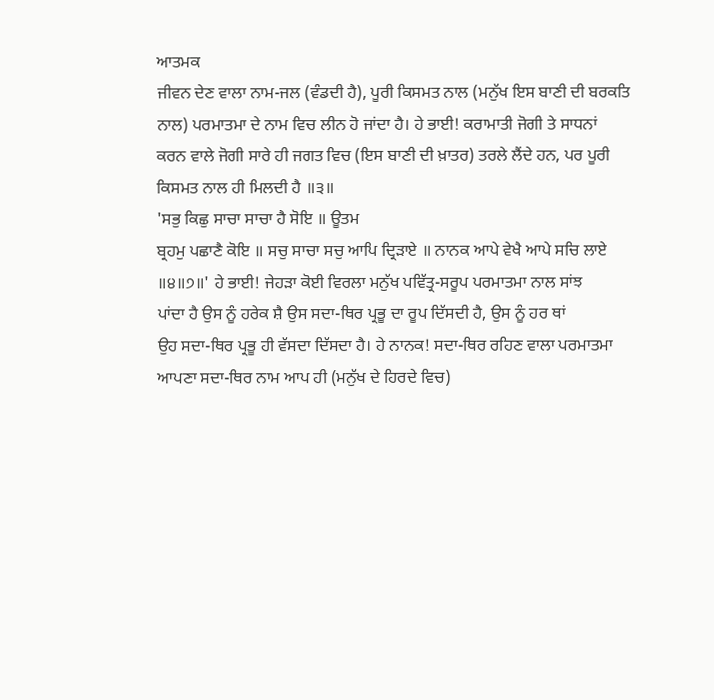ਆਤਮਕ
ਜੀਵਨ ਦੇਣ ਵਾਲਾ ਨਾਮ-ਜਲ (ਵੰਡਦੀ ਹੈ), ਪੂਰੀ ਕਿਸਮਤ ਨਾਲ (ਮਨੁੱਖ ਇਸ ਬਾਣੀ ਦੀ ਬਰਕਤਿ
ਨਾਲ) ਪਰਮਾਤਮਾ ਦੇ ਨਾਮ ਵਿਚ ਲੀਨ ਹੋ ਜਾਂਦਾ ਹੈ। ਹੇ ਭਾਈ! ਕਰਾਮਾਤੀ ਜੋਗੀ ਤੇ ਸਾਧਨਾਂ
ਕਰਨ ਵਾਲੇ ਜੋਗੀ ਸਾਰੇ ਹੀ ਜਗਤ ਵਿਚ (ਇਸ ਬਾਣੀ ਦੀ ਖ਼ਾਤਰ) ਤਰਲੇ ਲੈਂਦੇ ਹਨ, ਪਰ ਪੂਰੀ
ਕਿਸਮਤ ਨਾਲ ਹੀ ਮਿਲਦੀ ਹੈ ॥੩॥
'ਸਭੁ ਕਿਛੁ ਸਾਚਾ ਸਾਚਾ ਹੈ ਸੋਇ ॥ ਊਤਮ
ਬ੍ਰਹਮੁ ਪਛਾਣੈ ਕੋਇ ॥ ਸਚੁ ਸਾਚਾ ਸਚੁ ਆਪਿ ਦ੍ਰਿੜਾਏ ॥ ਨਾਨਕ ਆਪੇ ਵੇਖੈ ਆਪੇ ਸਚਿ ਲਾਏ
॥੪॥੭॥' ਹੇ ਭਾਈ! ਜੇਹੜਾ ਕੋਈ ਵਿਰਲਾ ਮਨੁੱਖ ਪਵਿੱਤ੍ਰ-ਸਰੂਪ ਪਰਮਾਤਮਾ ਨਾਲ ਸਾਂਝ
ਪਾਂਦਾ ਹੈ ਉਸ ਨੂੰ ਹਰੇਕ ਸ਼ੈ ਉਸ ਸਦਾ-ਥਿਰ ਪ੍ਰਭੂ ਦਾ ਰੂਪ ਦਿੱਸਦੀ ਹੈ, ਉਸ ਨੂੰ ਹਰ ਥਾਂ
ਉਹ ਸਦਾ-ਥਿਰ ਪ੍ਰਭੂ ਹੀ ਵੱਸਦਾ ਦਿੱਸਦਾ ਹੈ। ਹੇ ਨਾਨਕ! ਸਦਾ-ਥਿਰ ਰਹਿਣ ਵਾਲਾ ਪਰਮਾਤਮਾ
ਆਪਣਾ ਸਦਾ-ਥਿਰ ਨਾਮ ਆਪ ਹੀ (ਮਨੁੱਖ ਦੇ ਹਿਰਦੇ ਵਿਚ)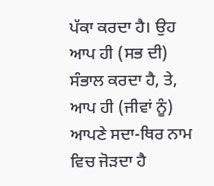ਪੱਕਾ ਕਰਦਾ ਹੈ। ਉਹ ਆਪ ਹੀ (ਸਭ ਦੀ)
ਸੰਭਾਲ ਕਰਦਾ ਹੈ, ਤੇ, ਆਪ ਹੀ (ਜੀਵਾਂ ਨੂੰ) ਆਪਣੇ ਸਦਾ-ਥਿਰ ਨਾਮ ਵਿਚ ਜੋੜਦਾ ਹੈ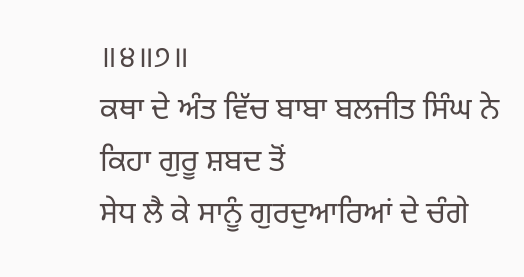॥੪॥੭॥
ਕਥਾ ਦੇ ਅੰਤ ਵਿੱਚ ਬਾਬਾ ਬਲਜੀਤ ਸਿੰਘ ਨੇ ਕਿਹਾ ਗੁਰੂ ਸ਼ਬਦ ਤੋਂ
ਸੇਧ ਲੈ ਕੇ ਸਾਨੂੰ ਗੁਰਦੁਆਰਿਆਂ ਦੇ ਚੰਗੇ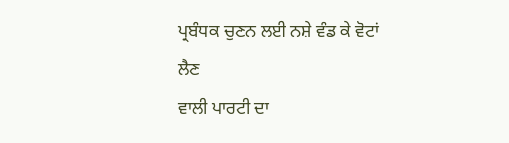ਪ੍ਰਬੰਧਕ ਚੁਣਨ ਲਈ ਨਸ਼ੇ ਵੰਡ ਕੇ ਵੋਟਾਂ ਲੈਣ
ਵਾਲੀ ਪਾਰਟੀ ਦਾ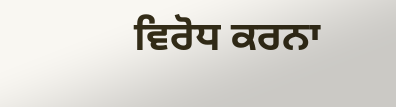ਵਿਰੋਧ ਕਰਨਾ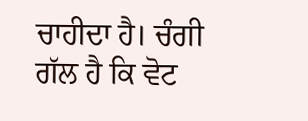ਚਾਹੀਦਾ ਹੈ। ਚੰਗੀ ਗੱਲ ਹੈ ਕਿ ਵੋਟ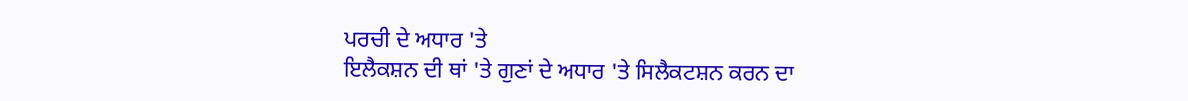ਪਰਚੀ ਦੇ ਅਧਾਰ 'ਤੇ
ਇਲੈਕਸ਼ਨ ਦੀ ਥਾਂ 'ਤੇ ਗੁਣਾਂ ਦੇ ਅਧਾਰ 'ਤੇ ਸਿਲੈਕਟਸ਼ਨ ਕਰਨ ਦਾ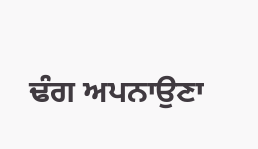ਢੰਗ ਅਪਨਾਉਣਾ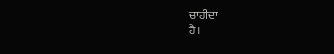ਚਾਹੀਦਾ
ਹੈ।